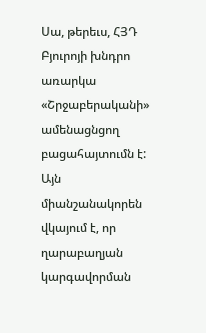Սա, թերեւս, ՀՅԴ Բյուրոյի խնդրո առարկա «Շրջաբերականի» ամենացնցող բացահայտումն է: Այն միանշանակորեն վկայում է, որ ղարաբաղյան կարգավորման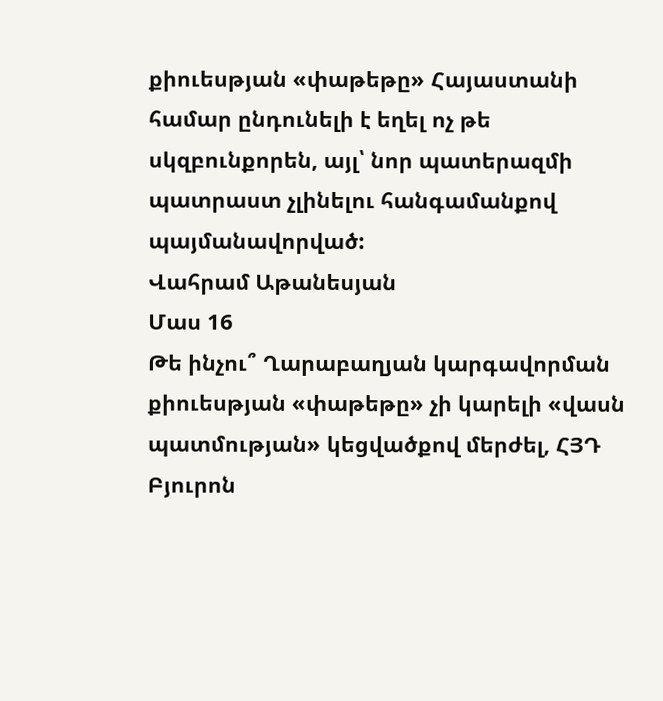քիուեսթյան «փաթեթը» Հայաստանի համար ընդունելի է եղել ոչ թե սկզբունքորեն, այլ՝ նոր պատերազմի պատրաստ չլինելու հանգամանքով պայմանավորված:
Վահրամ Աթանեսյան
Մաս 16
Թե ինչու՞ Ղարաբաղյան կարգավորման քիուեսթյան «փաթեթը» չի կարելի «վասն պատմության» կեցվածքով մերժել, ՀՅԴ Բյուրոն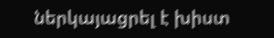ներկայացրել է խիստ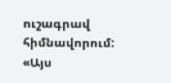ուշագրավ հիմնավորում: «Այս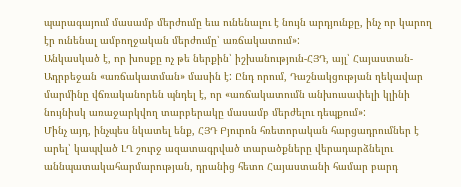պարագայում մասամբ մերժումը եւս ունենալու է նույն արդյունքը, ինչ որ կարող էր ունենալ ամբողջական մերժումը՝ առճակատում»:
Անկասկած է, որ խոսքը ոչ թե ներքին՝ իշխանություն-ՀՅԴ, այլ՝ Հայաստան-Ադրբեջան «առճակատման» մասին է: Ընդ որում, Դաշնակցության ղեկավար մարմինը վճռականորեն պնդել է, որ «առճակատումն անխուսափելի կլինի նույնիսկ առաջարկվող տարբերակը մասամբ մերժելու դեպքում»:
Մինչ այդ, ինչպես նկատել ենք, ՀՅԴ Բյուրոն հռետորական հարցադրումներ է արել՝ կապված ԼՂ շուրջ ազատագրված տարածքները վերադարձնելու աննպատակահարմարության, դրանից հետո Հայաստանի համար բարդ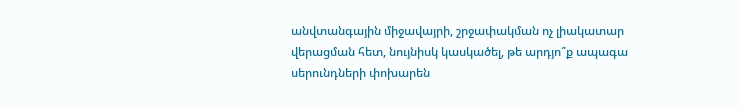անվտանգային միջավայրի, շրջափակման ոչ լիակատար վերացման հետ, նույնիսկ կասկածել, թե արդյո՞ք ապագա սերունդների փոխարեն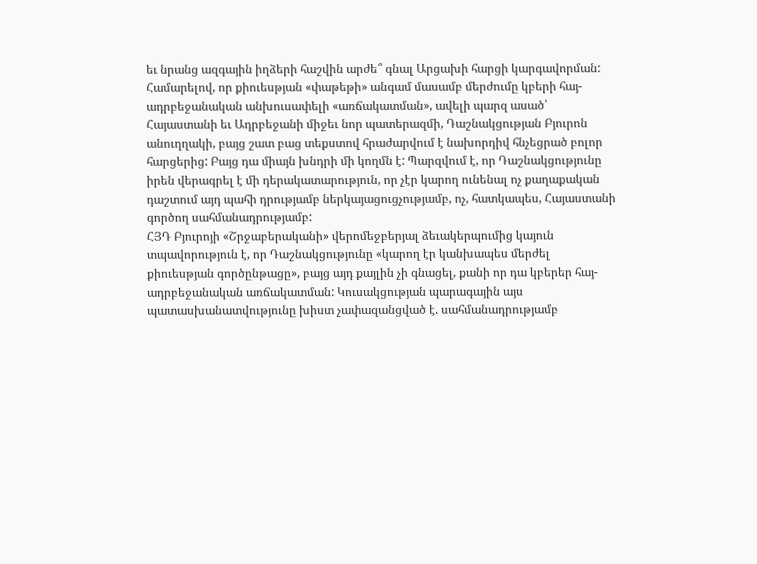եւ նրանց ազգային իղձերի հաշվին արժե՞ գնալ Արցախի հարցի կարգավորման:
Համարելով, որ քիուեսթյան «փաթեթի» անգամ մասամբ մերժումը կբերի հայ-ադրբեջանական անխուսափելի «առճակատման», ավելի պարզ ասած՝ Հայաստանի եւ Ադրբեջանի միջեւ նոր պատերազմի, Դաշնակցության Բյուրոն անուղղակի, բայց շատ բաց տեքստով հրաժարվում է նախորդիվ հնչեցրած բոլոր հարցերից: Բայց դա միայն խնդրի մի կողմն է: Պարզվում է, որ Դաշնակցությունը իրեն վերագրել է մի դերակատարություն, որ չէր կարող ունենալ ոչ քաղաքական դաշտում այդ պահի դրությամբ ներկայացուցչությամբ, ոչ, հատկապես, Հայաստանի գործող սահմանադրությամբ:
ՀՅԴ Բյուրոյի «Շրջաբերականի» վերոմեջբերյալ ձեւակերպումից կայուն տպավորություն է, որ Դաշնակցությունը «կարող էր կանխապես մերժել քիուեսթյան գործընթացը», բայց այդ քայլին չի գնացել, քանի որ դա կբերեր հայ-ադրբեջանական առճակատման: Կուսակցության պարագային այս պատասխանատվությունը խիստ չափազանցված է. սահմանադրությամբ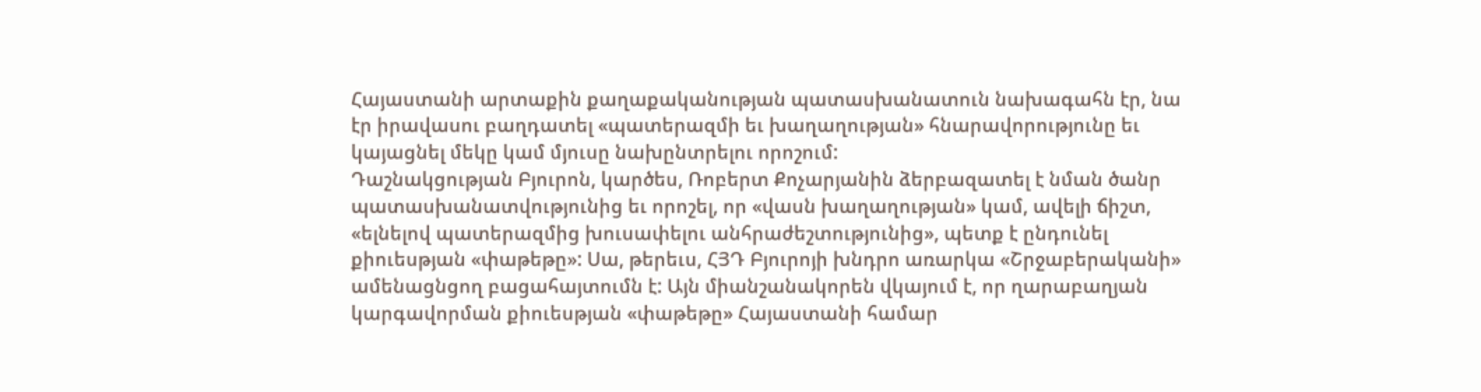Հայաստանի արտաքին քաղաքականության պատասխանատուն նախագահն էր, նա էր իրավասու բաղդատել «պատերազմի եւ խաղաղության» հնարավորությունը եւ կայացնել մեկը կամ մյուսը նախընտրելու որոշում:
Դաշնակցության Բյուրոն, կարծես, Ռոբերտ Քոչարյանին ձերբազատել է նման ծանր պատասխանատվությունից եւ որոշել, որ «վասն խաղաղության» կամ, ավելի ճիշտ, «ելնելով պատերազմից խուսափելու անհրաժեշտությունից», պետք է ընդունել քիուեսթյան «փաթեթը»: Սա, թերեւս, ՀՅԴ Բյուրոյի խնդրո առարկա «Շրջաբերականի» ամենացնցող բացահայտումն է: Այն միանշանակորեն վկայում է, որ ղարաբաղյան կարգավորման քիուեսթյան «փաթեթը» Հայաստանի համար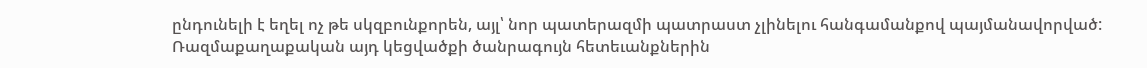ընդունելի է եղել ոչ թե սկզբունքորեն, այլ՝ նոր պատերազմի պատրաստ չլինելու հանգամանքով պայմանավորված: Ռազմաքաղաքական այդ կեցվածքի ծանրագույն հետեւանքներին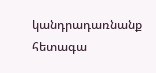կանդրադառնանք հետագա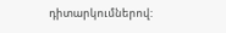դիտարկումներով: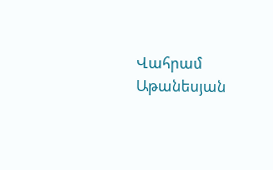Վահրամ Աթանեսյան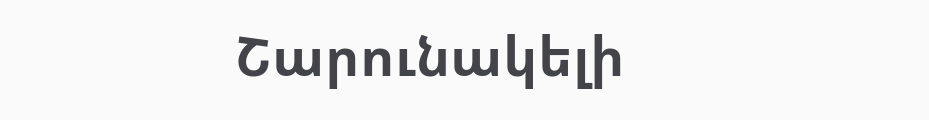Շարունակելի